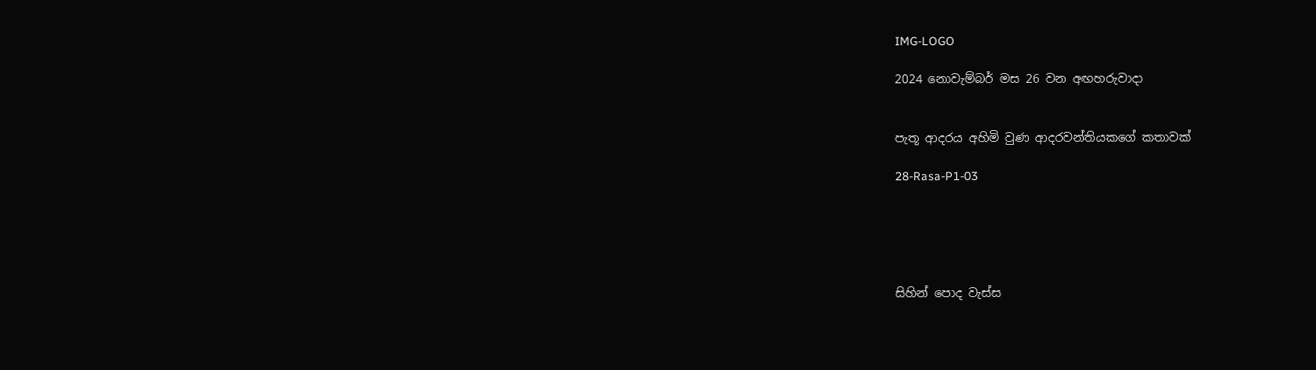IMG-LOGO

2024 නොවැම්බර් මස 26 වන අඟහරුවාදා


පැතූ ආදරය අහිමි වුණ ආදරවන්තියකගේ කතාවක්

28-Rasa-P1-03





සිහින් පොද වැස්ස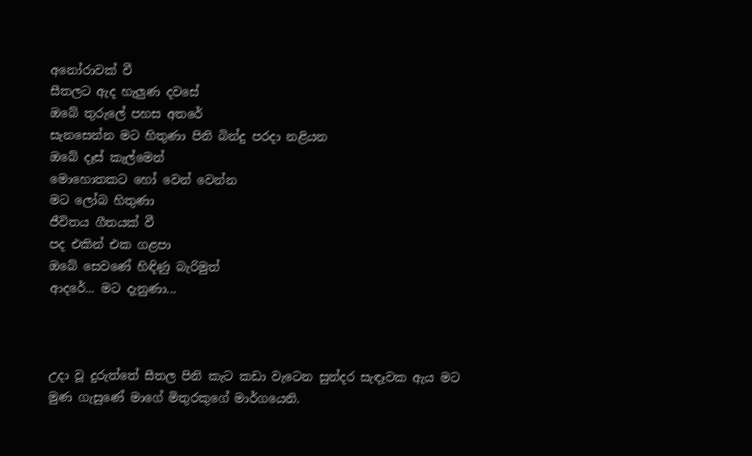අනෝරාවක් වී
සීතලට ඇද හැලුණ දවසේ
ඔබේ තුරුලේ පහස අතරේ
සැනසෙන්න මට හිතුණා පිනි බින්දු පරදා නළියන
ඔබේ දෑස් කැල්මෙන්
මොහොතකට හෝ වෙන් වෙන්න
මට ලෝබ හිතුණා
ජීවිතය ගීතයක් වී
පද එකින් එක ගළපා
ඔබේ සෙවණේ හිඳිණු බැරිමුත්
ආදරේ... මට දැනුණා...



උදා වූ දුරුත්තේ සීතල පිනි කැට කඩා වැටෙන සුන්දර සැඳෑවක ඇය මට මුණ ගැසුණේ මාගේ මිතුරකුගේ මාර්ගයෙනි.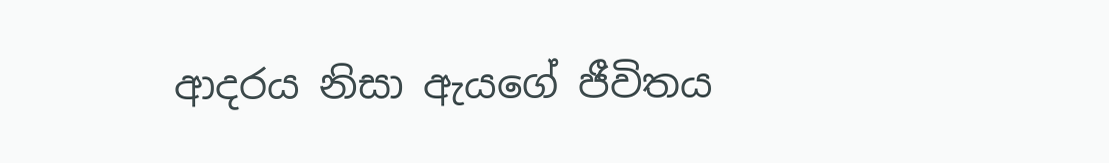ආදරය නිසා ඇයගේ ජීවිතය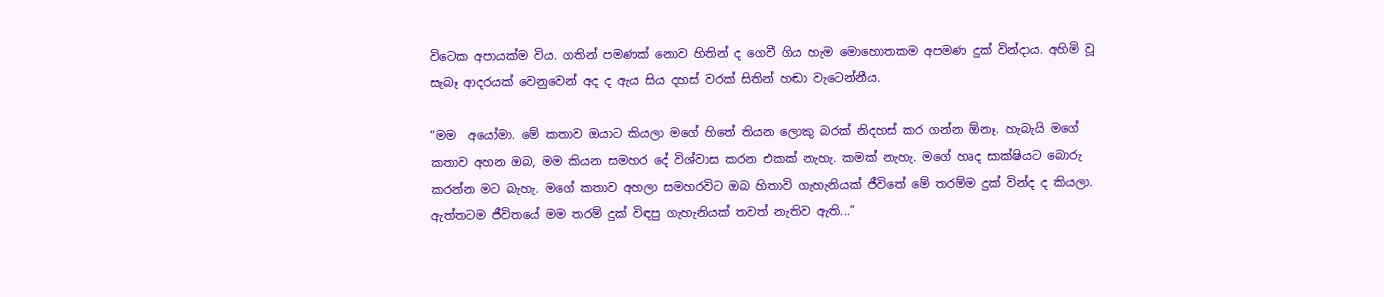විටෙක අපායක්ම විය. ගතින් පමණක් නොව හිතින් ද ගෙවී ගිය හැම මොහොතකම අපමණ දුක් වින්දාය. අහිමි වූ සැබෑ ආදරයක් වෙනුවෙන් අද ද ඇය සිය දහස් වරක් සිතින් හඬා වැටෙන්නීය.

“මම  අයෝමා. මේ කතාව ඔයාට කියලා මගේ හිතේ තියන ලොකු බරක් නිදහස් කර ගන්න ඕනෑ. හැබැයි මගේ කතාව අහන ඔබ, මම කියන සමහර දේ විශ්වාස කරන එකක් නැහැ. කමක් නැහැ. මගේ හෘද සාක්ෂියට බොරු කරන්න මට බැහැ. මගේ කතාව අහලා සමහරවිට ඔබ හිතාවි ගැහැනියක් ජීවිතේ මේ තරම්ම දුක් වින්ද ද කියලා. ඇත්තටම ජීවිතයේ මම තරම් දුක් විඳපු ගැහැනියක් තවත් නැතිව ඇති...”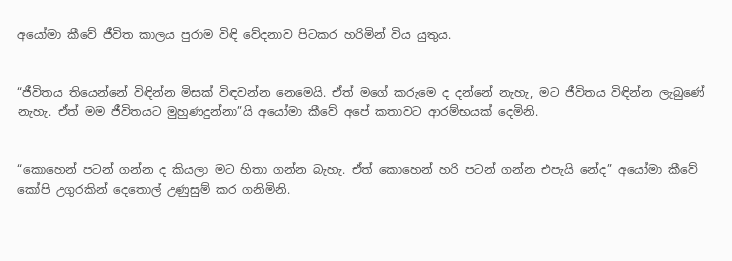අයෝමා කීවේ ජීවිත කාලය පුරාම විඳි වේදනාව පිටකර හරිමින් විය යුතුය.


“ජීවිතය තියෙන්නේ විඳින්න මිසක් විඳවන්න නෙමෙයි. ඒත් මගේ කරුමෙ ද දන්නේ නැහැ, මට ජීවිතය විඳින්න ලැබුණේ නැහැ. ඒත් මම ජීවිතයට මුහුණදුන්නා”යි අයෝමා කීවේ අපේ කතාවට ආරම්භයක් දෙමිනි.


“කොහෙන් පටන් ගන්න ද කියලා මට හිතා ගන්න බැහැ. ඒත් කොහෙන් හරි පටන් ගන්න එපැයි නේද” අයෝමා කීවේ කෝපි උගුරකින් දෙතොල් උණුසුම් කර ගනිමිනි.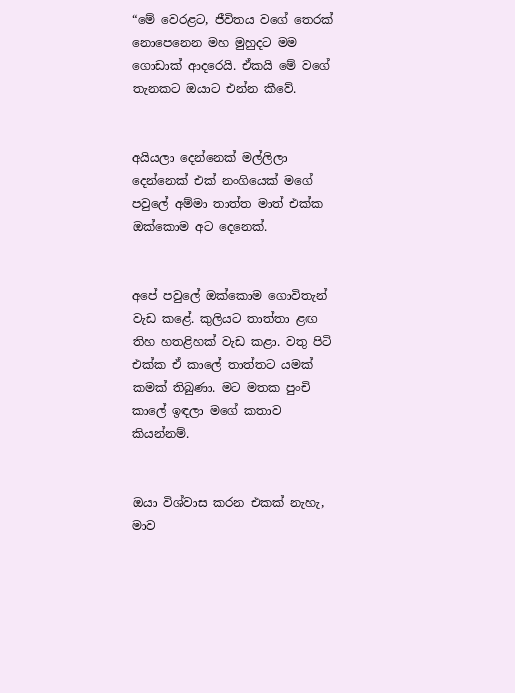“මේ වෙරළට, ජීවිතය වගේ තෙරක් නොපෙනෙන මහ මුහුදට මම ගොඩාක් ආදරෙයි. ඒකයි මේ වගේ තැනකට ඔයාට එන්න කීවේ.


අයියලා දෙන්නෙක් මල්ලිලා දෙන්නෙක් එක් නංගියෙක් මගේ පවුලේ අම්මා තාත්ත මාත් එක්ක ඔක්කොම අට දෙනෙක්.


අපේ පවුලේ ඔක්කොම ගොවිතැන් වැඩ කළේ. කුලියට තාත්තා ළඟ තිහ හතළිහක් වැඩ කළා. වතු පිටි එක්ක ඒ කාලේ තාත්තට යමක් කමක් තිබුණා. මට මතක පුංචි කාලේ ඉඳලා මගේ කතාව කියන්නම්.


ඔයා විශ්වාස කරන එකක් නැහැ, මාව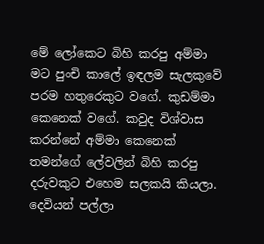මේ ලෝකෙට බිහි කරපු අම්මා මට පුංචි කාලේ ඉඳලම සැලකුවේ පරම හතුරෙකුට වගේ. කුඩම්මා කෙනෙක් වගේ. කවුද විශ්වාස කරන්නේ අම්මා කෙනෙක් තමන්ගේ ලේවලින් බිහි කරපු දරුවකුට එහෙම සලකයි කියලා. දෙවියන් පල්ලා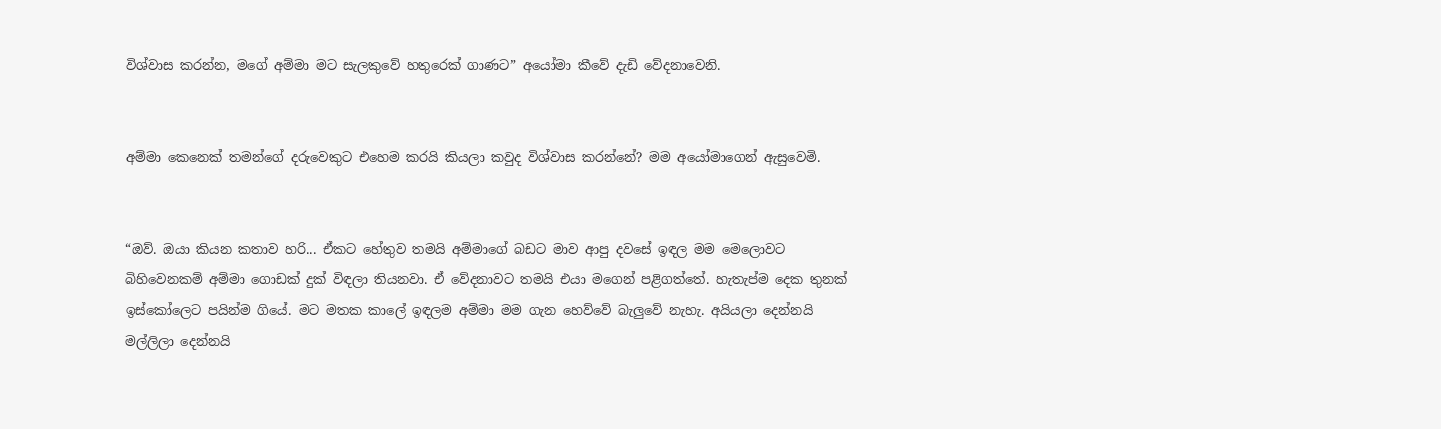විශ්වාස කරන්න, මගේ අම්මා මට සැලකුවේ හතුරෙක් ගාණට” අයෝමා කීවේ දැඩි වේදනාවෙනි.


අම්මා කෙනෙක් තමන්ගේ දරුවෙකුට එහෙම කරයි කියලා කවුද විශ්වාස කරන්නේ? මම අයෝමාගෙන් ඇසුවෙමි.


“ඔව්. ඔයා කියන කතාව හරි... ඒකට හේතුව තමයි අම්මාගේ බඩට මාව ආපු දවසේ ඉඳල මම මෙලොවට බිහිවෙනකම් අම්මා ගොඩක් දුක් විඳලා තියනවා. ඒ වේදනාවට තමයි එයා මගෙන් පළිගත්තේ. හැතැප්ම දෙක තුනක් ඉස්කෝලෙට පයින්ම ගියේ. මට මතක කාලේ ඉඳලම අම්මා මම ගැන හෙව්වේ බැලුවේ නැහැ. අයියලා දෙන්නයි මල්ලිලා දෙන්නයි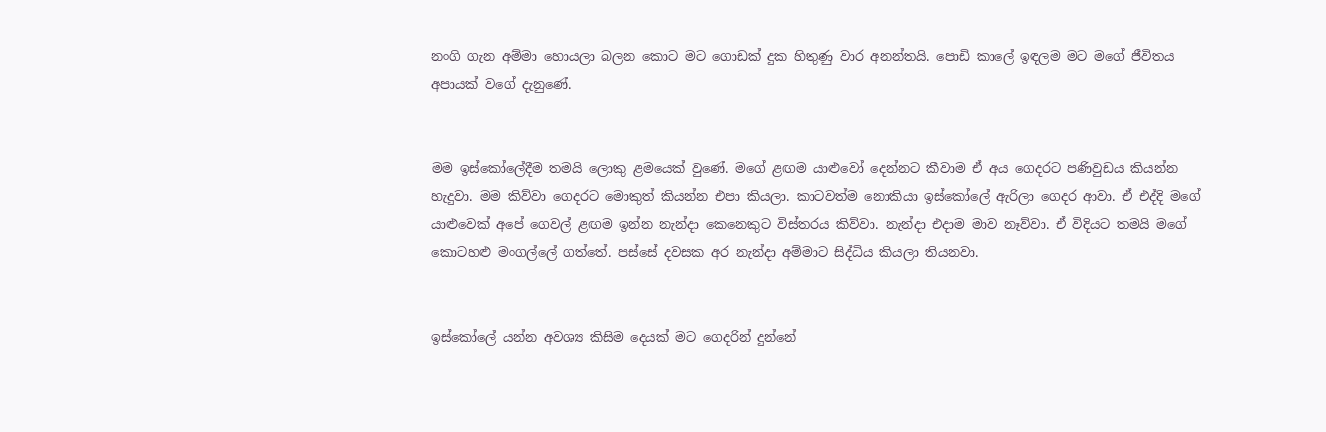නංගි ගැන අම්මා හොයලා බලන කොට මට ගොඩක් දුක හිතුණු වාර අනන්තයි. පොඩි කාලේ ඉඳලම මට මගේ ජීවිතය අපායක් වගේ දැනුණේ.


මම ඉස්කෝලේදීම තමයි ලොකු ළමයෙක් වුණේ. මගේ ළඟම යාළුවෝ දෙන්නට කීවාම ඒ අය ගෙදරට පණිවුඩය කියන්න හැදුවා. මම කිව්වා ගෙදරට මොකුත් කියන්න එපා කියලා. කාටවත්ම නොකියා ඉස්කෝලේ ඇරිලා ගෙදර ආවා. ඒ එද්දි මගේ යාළුවෙක් අපේ ගෙවල් ළඟම ඉන්න නැන්දා කෙනෙකුට විස්තරය කිව්වා. නැන්දා එදාම මාව නෑව්වා. ඒ විදියට තමයි මගේ කොටහළු මංගල්ලේ ගත්තේ. පස්සේ දවසක අර නැන්දා අම්මාට සිද්ධිය කියලා තියනවා.


ඉස්කෝලේ යන්න අවශ්‍ය කිසිම දෙයක් මට ගෙදරින් දුන්නේ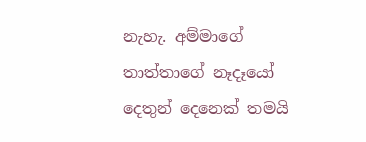නැහැ. අම්මාගේ තාත්තාගේ නෑදෑයෝ දෙතුන් දෙනෙක් තමයි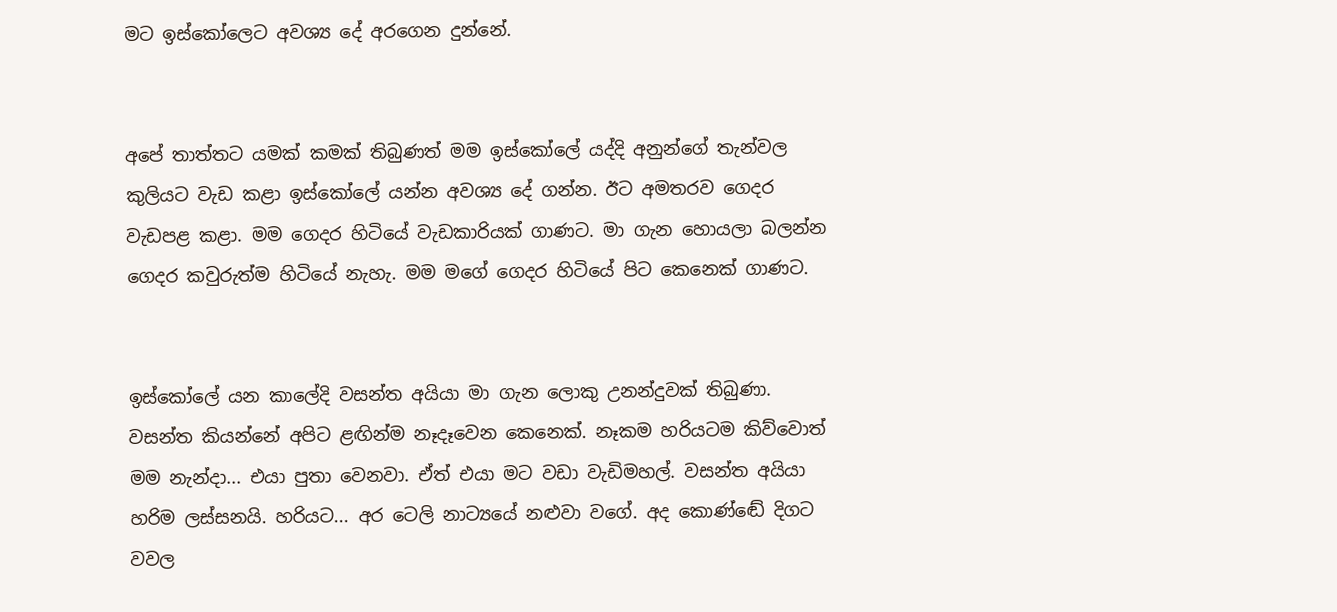මට ඉස්කෝලෙට අවශ්‍ය දේ අරගෙන දුන්නේ.


අපේ තාත්තට යමක් කමක් තිබුණත් මම ඉස්කෝලේ යද්දි අනුන්ගේ තැන්වල කුලියට වැඩ කළා ඉස්කෝලේ යන්න අවශ්‍ය දේ ගන්න. ඊට අමතරව ගෙදර වැඩපළ කළා. මම ගෙදර හිටියේ වැඩකාරියක් ගාණට. මා ගැන හොයලා බලන්න ගෙදර කවුරුත්ම හිටියේ නැහැ. මම මගේ ගෙදර හිටියේ පිට කෙනෙක් ගාණට.


ඉස්කෝලේ යන කාලේදි වසන්ත අයියා මා ගැන ලොකු උනන්දුවක් තිබුණා. වසන්ත කියන්නේ අපිට ළඟින්ම නෑදෑවෙන කෙනෙක්. නෑකම හරියටම කිව්වොත් මම නැන්දා... එයා පුතා වෙනවා. ඒත් එයා මට වඩා වැඩිමහල්. වසන්ත අයියා හරිම ලස්සනයි. හරියට... අර ටෙලි නාට්‍යයේ නළුවා වගේ. අද කොණ්ඬේ දිගට වවල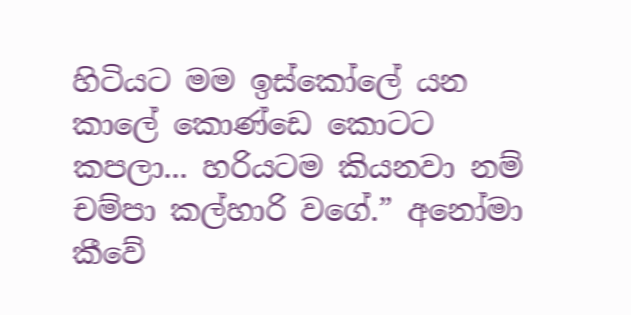හිටියට මම ඉස්කෝලේ යන කාලේ කොණ්ඩෙ කොටට කපලා... හරියටම කියනවා නම් චම්පා කල්හාරි වගේ.” අනෝමා කීවේ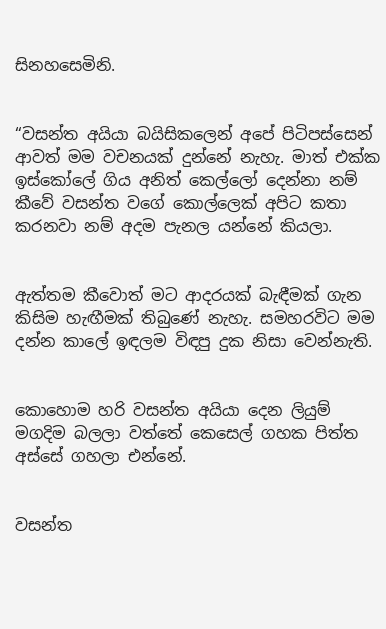සිනහසෙමිනි.


“වසන්ත අයියා බයිසිකලෙන් අපේ පිටිපස්සෙන් ආවත් මම වචනයක් දුන්නේ නැහැ. මාත් එක්ක ඉස්කෝලේ ගිය අනිත් කෙල්ලෝ දෙන්නා නම් කීවේ වසන්ත වගේ කොල්ලෙක් අපිට කතා කරනවා නම් අදම පැනල යන්නේ කියලා.


ඇත්තම කීවොත් මට ආදරයක් බැඳීමක් ගැන කිසිම හැඟීමක් තිබුණේ නැහැ. සමහරවිට මම දන්න කාලේ ඉඳලම විඳපු දුක නිසා වෙන්නැති.


කොහොම හරි වසන්ත අයියා දෙන ලියුම් මගදිම බලලා වත්තේ කෙසෙල් ගහක පිත්ත අස්සේ ගහලා එන්නේ.


වසන්ත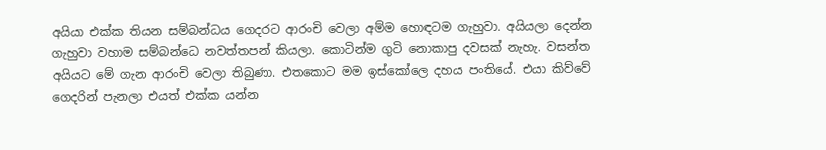අයියා එක්ක තියන සම්බන්ධය ගෙදරට ආරංචි වෙලා අම්ම හොඳටම ගැහුවා. අයියලා දෙන්න ගැහුවා වහාම සම්බන්ධෙ නවත්තපන් කියලා. කොටින්ම ගුටි නොකාපු දවසක් නැහැ. වසන්ත අයියට මේ ගැන ආරංචි වෙලා තිබුණා. එතකොට මම ඉස්කෝලෙ දහය පංතියේ. එයා කිව්වේ ගෙදරින් පැනලා එයත් එක්ක යන්න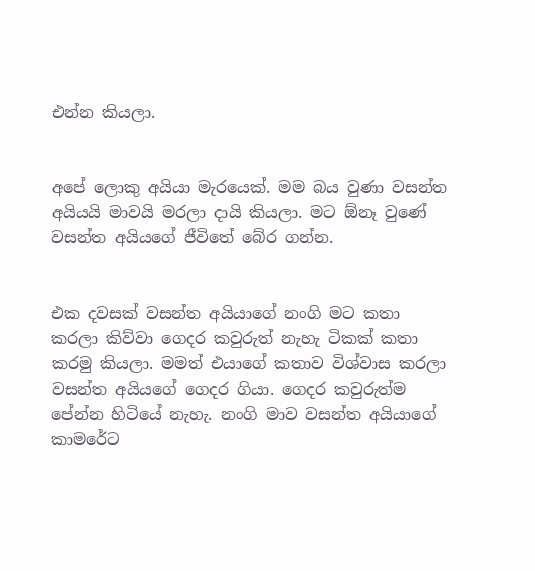එන්න කියලා.


අපේ ලොකු අයියා මැරයෙක්. මම බය වුණා වසන්ත අයියයි මාවයි මරලා දායි කියලා. මට ඕනෑ වුණේ වසන්ත අයියගේ ජීවිතේ බේර ගන්න.


එක දවසක් වසන්ත අයියාගේ නංගි මට කතා කරලා කිව්වා ගෙදර කවුරුත් නැහැ ටිකක් කතා කරමු කියලා. මමත් එයාගේ කතාව විශ්වාස කරලා වසන්ත අයියගේ ගෙදර ගියා. ගෙදර කවුරුත්ම පේන්න හිටියේ නැහැ. නංගි මාව වසන්ත අයියාගේ කාමරේට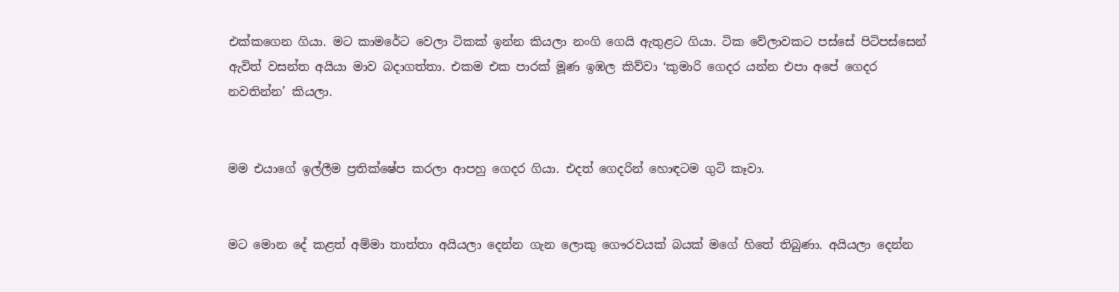එක්කගෙන ගියා. මට කාමරේට වෙලා ටිකක් ඉන්න කියලා නංගි ගෙයි ඇතුළට ගියා. ටික වේලාවකට පස්සේ පිටිපස්සෙන් ඇවිත් වසන්ත අයියා මාව බදාගත්තා. එකම එක පාරක් මූණ ඉඹල කිව්වා ‘කුමාරි ගෙදර යන්න එපා අපේ ගෙදර නවතින්න’ කියලා.


මම එයාගේ ඉල්ලීම ප්‍රතික්ෂේප කරලා ආපහු ගෙදර ගියා. එදත් ගෙදරින් හොඳටම ගුටි කෑවා.


මට මොන දේ කළත් අම්මා තාත්තා අයියලා දෙන්න ගැන ලොකු ගෞරවයක් බයක් මගේ හිතේ තිබුණා. අයියලා දෙන්න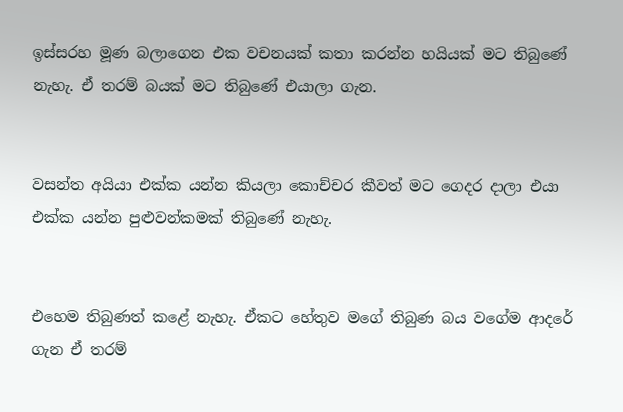ඉස්සරහ මූණ බලාගෙන එක වචනයක් කතා කරන්න හයියක් මට තිබුණේ නැහැ. ඒ තරම් බයක් මට තිබුණේ එයාලා ගැන.


වසන්ත අයියා එක්ක යන්න කියලා කොච්චර කීවත් මට ගෙදර දාලා එයා එක්ක යන්න පුළුවන්කමක් තිබුණේ නැහැ.


එහෙම තිබුණත් කළේ නැහැ. ඒකට හේතුව මගේ තිබුණ බය වගේම ආදරේ ගැන ඒ තරම්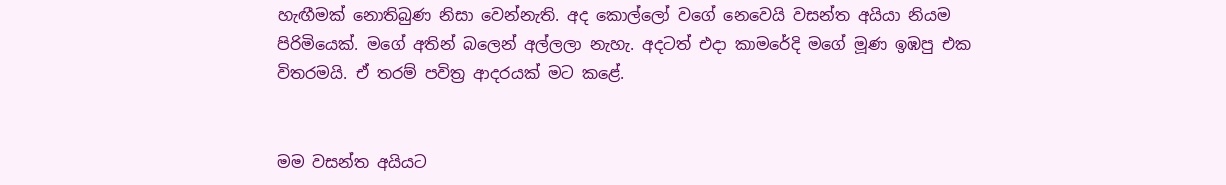හැඟීමක් නොතිබුණ නිසා වෙන්නැති. අද කොල්ලෝ වගේ නෙවෙයි වසන්ත අයියා නියම පිරිමියෙක්. මගේ අතින් බලෙන් අල්ලලා නැහැ. අදටත් එදා කාමරේදි මගේ මූණ ඉඹපු එක විතරමයි. ඒ තරම් පවිත්‍ර ආදරයක් මට කළේ.


මම වසන්ත අයියට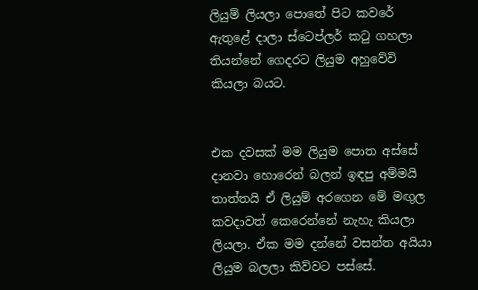ලියුම් ලියලා පොතේ පිට කවරේ ඇතුළේ දාලා ස්ටෙප්ලර් කටු ගහලා තියන්නේ ගෙදරට ලියුම අහුවේවි කියලා බයට.


එක දවසක් මම ලියුම පොත අස්සේ දානවා හොරෙන් බලන් ඉඳපු අම්මයි තාත්තයි ඒ ලියුම් අරගෙන මේ මඟුල කවදාවත් කෙරෙන්නේ නැහැ කියලා ලියලා. ඒක මම දන්නේ වසන්ත අයියා ලියුම බලලා කිව්වට පස්සේ.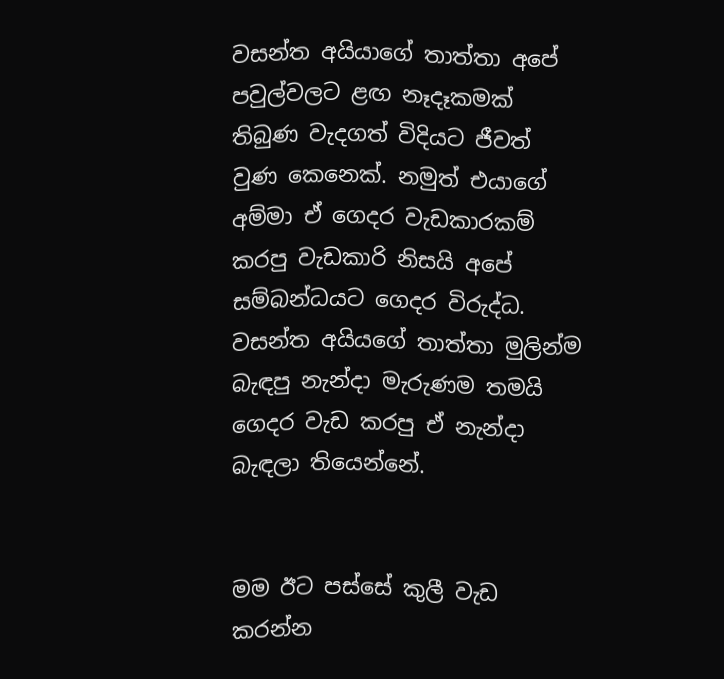වසන්ත අයියාගේ තාත්තා අපේ පවුල්වලට ළඟ නෑදෑකමක් තිබුණ වැදගත් විදියට ජීවත් වුණ කෙනෙක්. නමුත් එයාගේ අම්මා ඒ ගෙදර වැඩකාරකම් කරපු වැඩකාරි නිසයි අපේ සම්බන්ධයට ගෙදර විරුද්ධ. වසන්ත අයියගේ තාත්තා මුලින්ම බැඳපු නැන්දා මැරුණම තමයි ගෙදර වැඩ කරපු ඒ නැන්දා බැඳලා තියෙන්නේ.


මම ඊට පස්සේ කුලී වැඩ කරන්න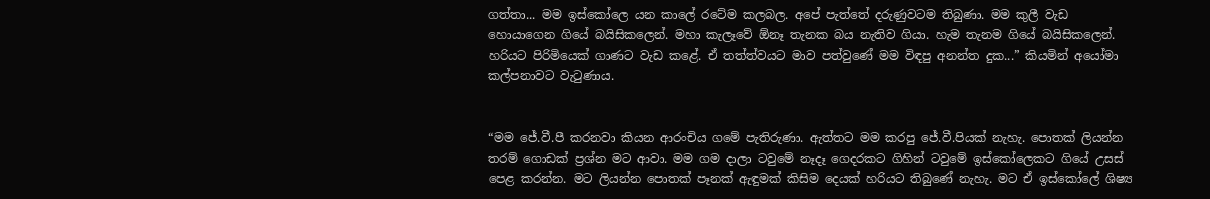ගත්තා... මම ඉස්කෝලෙ යන කාලේ රටේම කලබල. අපේ පැත්තේ දරුණුවටම තිබුණා. මම කුලී වැඩ හොයාගෙන ගියේ බයිසිකලෙන්. මහා කැලෑවේ ඕනෑ තැනක බය නැතිව ගියා. හැම තැනම ගියේ බයිසිකලෙන්. හරියට පිරිමියෙක් ගාණට වැඩ කළේ. ඒ තත්ත්වයට මාව පත්වුණේ මම විඳපු අනන්ත දුක...” කියමින් අයෝමා කල්පනාවට වැටුණාය.


“මම ජේ.වී.පී කරනවා කියන ආරංචිය ගමේ පැතිරුණා. ඇත්තට මම කරපු ජේ.වී.පියක් නැහැ. පොතක් ලියන්න තරම් ගොඩක් ප්‍රශ්න මට ආවා. මම ගම දාලා ටවුමේ නෑදෑ ගෙදරකට ගිහින් ටවුමේ ඉස්කෝලෙකට ගියේ උසස් පෙළ කරන්න. මට ලියන්න පොතක් පෑනක් ඇඳුමක් කිසිම දෙයක් හරියට තිබුණේ නැහැ. මට ඒ ඉස්කෝලේ ශිෂ්‍ය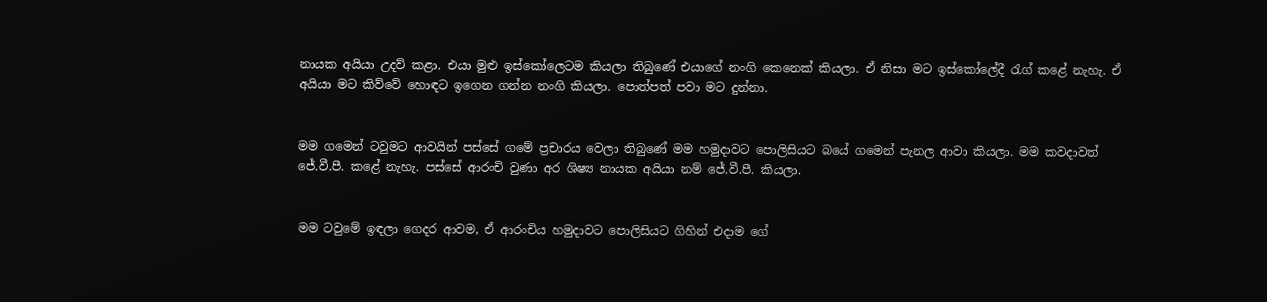නායක අයියා උදව් කළා. එයා මුළු ඉස්කෝලෙටම කියලා තිබුණේ එයාගේ නංගි කෙනෙක් කියලා. ඒ නිසා මට ඉස්කෝලේදී රැග් කළේ නැහැ. ඒ අයියා මට කිව්වේ හොඳට ඉගෙන ගන්න නංගි කියලා. පොත්පත් පවා මට දුන්නා.


මම ගමෙන් ටවුමට ආවයින් පස්සේ ගමේ ප්‍රචාරය වෙලා තිබුණේ මම හමුදාවට පොලිසියට බයේ ගමෙන් පැනල ආවා කියලා. මම කවදාවත් ජේ.වී.පී. කළේ නැහැ. පස්සේ ආරංචි වුණා අර ශිෂ්‍ය නායක අයියා නම් ජේ.වී.පී. කියලා.


මම ටවුමේ ඉඳලා ගෙදර ආවම, ඒ ආරංචිය හමුදාවට පොලිසියට ගිහින් එදාම ගේ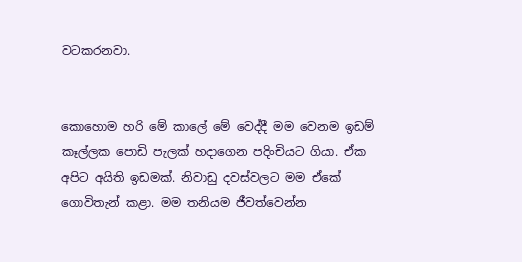වටකරනවා.


කොහොම හරි මේ කාලේ මේ වෙද්දී මම වෙනම ඉඩම් කෑල්ලක පොඩි පැලක් හදාගෙන පදිංචියට ගියා. ඒක අපිට අයිති ඉඩමක්. නිවාඩු දවස්වලට මම ඒකේ ගොවිතැන් කළා. මම තනියම ජීවත්වෙන්න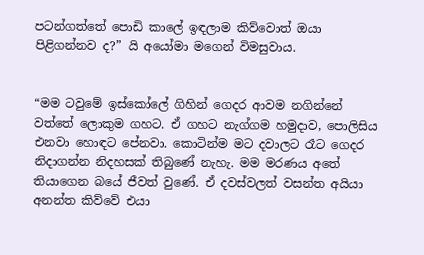පටන්ගත්තේ පොඩි කාලේ ඉඳලාම කිව්වොත් ඔයා පිළිගන්නව ද?” යි අයෝමා මගෙන් විමසුවාය.


“මම ටවුමේ ඉස්කෝලේ ගිහින් ගෙදර ආවම නගින්නේ වත්තේ ලොකුම ගහට. ඒ ගහට නැග්ගම හමුදාව, පොලිසිය එනවා හොඳට පේනවා. කොටින්ම මට දවාලට රෑට ගෙදර නිදාගන්න නිදහසක් තිබුණේ නැහැ. මම මරණය අතේ තියාගෙන බයේ ජීවත් වුණේ. ඒ දවස්වලත් වසන්ත අයියා අනන්ත කිව්වේ එයා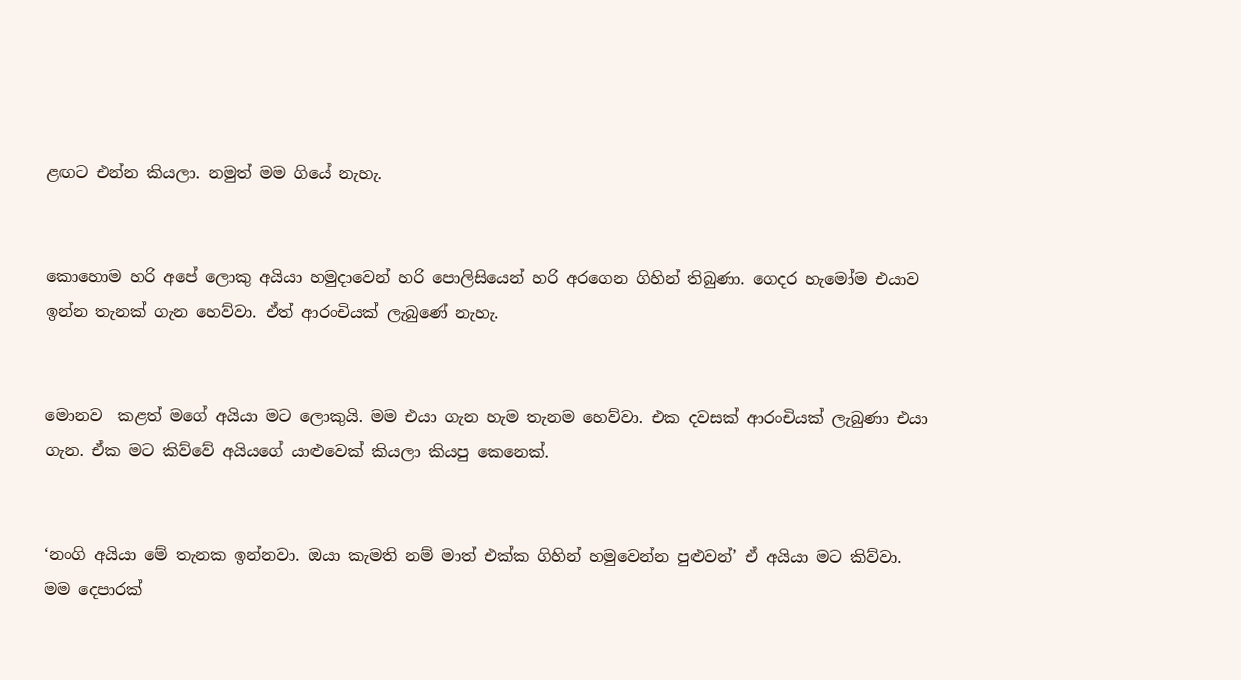ළඟට එන්න කියලා. නමුත් මම ගියේ නැහැ.


කොහොම හරි අපේ ලොකු අයියා හමුදාවෙන් හරි පොලිසියෙන් හරි අරගෙන ගිහින් තිබුණා. ගෙදර හැමෝම එයාව ඉන්න තැනක් ගැන හෙව්වා. ඒත් ආරංචියක් ලැබුණේ නැහැ.


මොනව  කළත් මගේ අයියා මට ලොකුයි. මම එයා ගැන හැම තැනම හෙව්වා. එක දවසක් ආරංචියක් ලැබුණා එයා ගැන. ඒක මට කිව්වේ අයියගේ යාළුවෙක් කියලා කියපු කෙනෙක්.


‘නංගි අයියා මේ තැනක ඉන්නවා. ඔයා කැමති නම් මාත් එක්ක ගිහින් හමුවෙන්න පුළුවන්’ ඒ අයියා මට කිව්වා. මම දෙපාරක්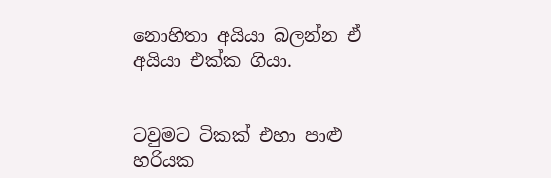නොහිතා අයියා බලන්න ඒ අයියා එක්ක ගියා.


ටවුමට ටිකක් එහා පාළු හරියක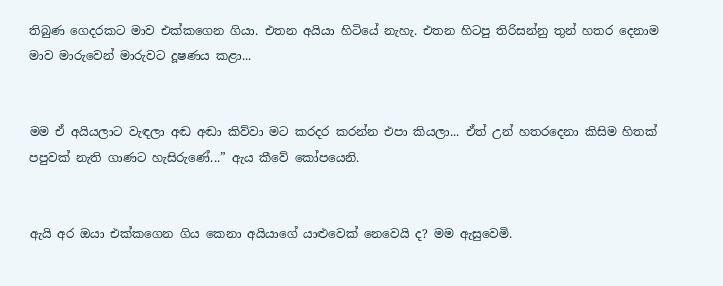තිබුණ ගෙදරකට මාව එක්කගෙන ගියා. එතන අයියා හිටියේ නැහැ. එතන හිටපු තිරිසන්නු තුන් හතර දෙනාම මාව මාරුවෙන් මාරුවට දූෂණය කළා...


මම ඒ අයියලාට වැඳලා අඬ අඬා කිව්වා මට කරදර කරන්න එපා කියලා... ඒත් උන් හතරදෙනා කිසිම හිතක් පපුවක් නැති ගාණට හැසිරුණේ...” ඇය කීවේ කෝපයෙනි.


ඇයි අර ඔයා එක්කගෙන ගිය කෙනා අයියාගේ යාළුවෙක් නෙවෙයි ද? මම ඇසුවෙමි.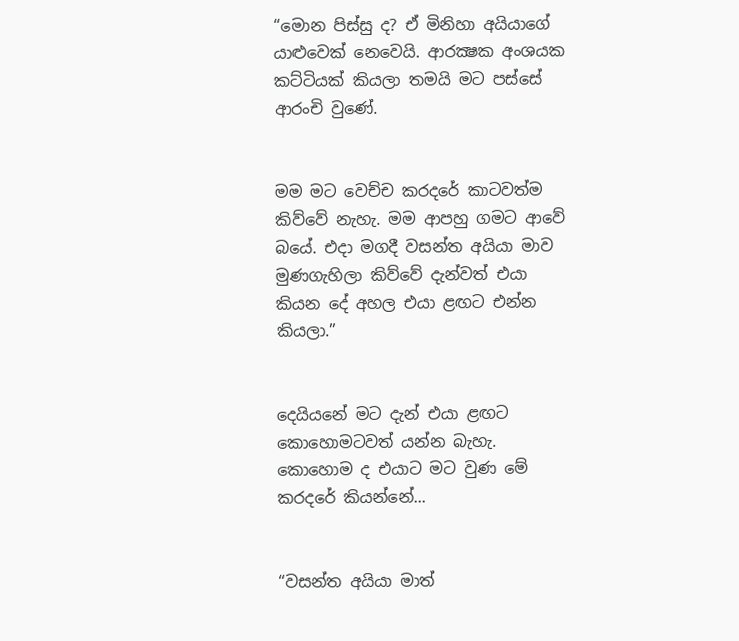“මොන පිස්සු ද? ඒ මිනිහා අයියාගේ යාළුවෙක් නෙවෙයි. ආරක්‍ෂක අංශයක කට්ටියක් කියලා තමයි මට පස්සේ ආරංචි වුණේ.


මම මට වෙච්ච කරදරේ කාටවත්ම කිව්වේ නැහැ. මම ආපහු ගමට ආවේ බයේ. එදා මගදී වසන්ත අයියා මාව මුණගැහිලා කිව්වේ දැන්වත් එයා කියන දේ අහල එයා ළඟට එන්න කියලා.”


දෙයියනේ මට දැන් එයා ළඟට කොහොමටවත් යන්න බැහැ. කොහොම ද එයාට මට වුණ මේ කරදරේ කියන්නේ...


“වසන්ත අයියා මාත්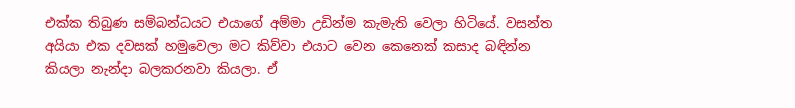එක්ක තිබුණ සම්බන්ධයට එයාගේ අම්මා උඩින්ම කැමැති වෙලා හිටියේ. වසන්ත අයියා එක දවසක් හමුවෙලා මට කිව්වා එයාට වෙන කෙනෙක් කසාද බඳින්න කියලා නැන්දා බලකරනවා කියලා. ඒ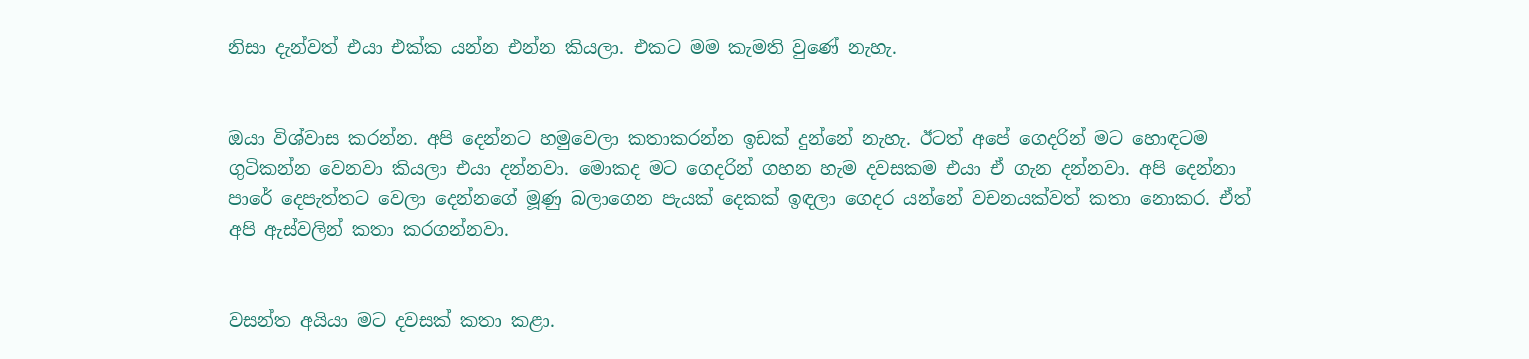නිසා දැන්වත් එයා එක්ක යන්න එන්න කියලා. එකට මම කැමති වුණේ නැහැ.


ඔයා විශ්වාස කරන්න. අපි දෙන්නට හමුවෙලා කතාකරන්න ඉඩක් දුන්නේ නැහැ. ඊටත් අපේ ගෙදරින් මට හොඳටම ගුටිකන්න වෙනවා කියලා එයා දන්නවා. මොකද මට ගෙදරින් ගහන හැම දවසකම එයා ඒ ගැන දන්නවා. අපි දෙන්නා පාරේ දෙපැත්තට වෙලා දෙන්නගේ මූණු බලාගෙන පැයක් දෙකක් ඉඳලා ගෙදර යන්නේ වචනයක්වත් කතා නොකර. ඒත් අපි ඇස්වලින් කතා කරගන්නවා.


වසන්ත අයියා මට දවසක් කතා කළා.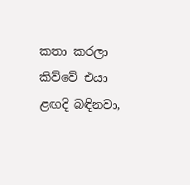කතා කරලා කිව්වේ එයා ළඟදි බඳිනවා,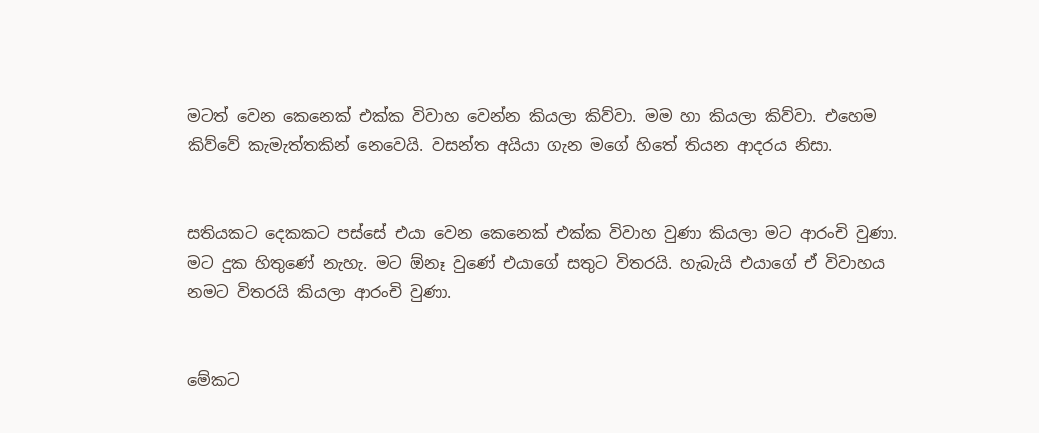මටත් වෙන කෙනෙක් එක්ක විවාහ වෙන්න කියලා කිව්වා. මම හා කියලා කිව්වා. එහෙම කිව්වේ කැමැත්තකින් නෙවෙයි. වසන්ත අයියා ගැන මගේ හිතේ තියන ආදරය නිසා.


සතියකට දෙකකට පස්සේ එයා වෙන කෙනෙක් එක්ක විවාහ වුණා කියලා මට ආරංචි වුණා. මට දුක හිතුණේ නැහැ. මට ඕනෑ වුණේ එයාගේ සතුට විතරයි. හැබැයි එයාගේ ඒ විවාහය නමට විතරයි කියලා ආරංචි වුණා.


මේකට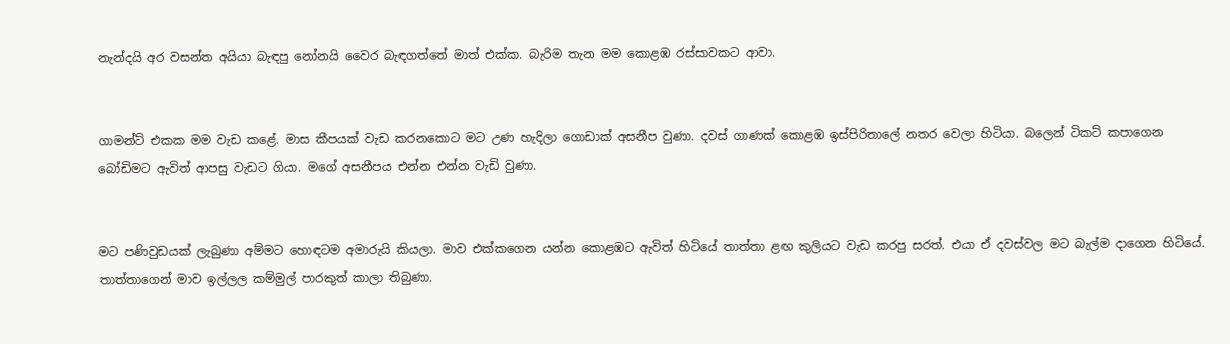නැන්දයි අර වසන්ත අයියා බැඳපු නෝනයි වෛර බැඳගත්තේ මාත් එක්ක. බැරිම තැන මම කොළඹ රස්සාවකට ආවා.


ගාමන්ට් එකක මම වැඩ කළේ. මාස කීපයක් වැඩ කරනකොට මට උණ හැදිලා ගොඩාක් අසනීප වුණා. දවස් ගාණක් කොළඹ ඉස්පිරිතාලේ නතර වෙලා හිටියා. බලෙන් ටිකට් කපාගෙන බෝඩිමට ඇවිත් ආපසු වැඩට ගියා. මගේ අසනීපය එන්න එන්න වැඩි වුණා.


මට පණිවුඩයක් ලැබුණා අම්මට හොඳටම අමාරුයි කියලා. මාව එක්කගෙන යන්න කොළඹට ඇවිත් හිටියේ තාත්තා ළඟ කුලියට වැඩ කරපු සරත්. එයා ඒ දවස්වල මට බැල්ම දාගෙන හිටියේ. තාත්තාගෙන් මාව ඉල්ලල කම්මුල් පාරකුත් කාලා තිබුණා.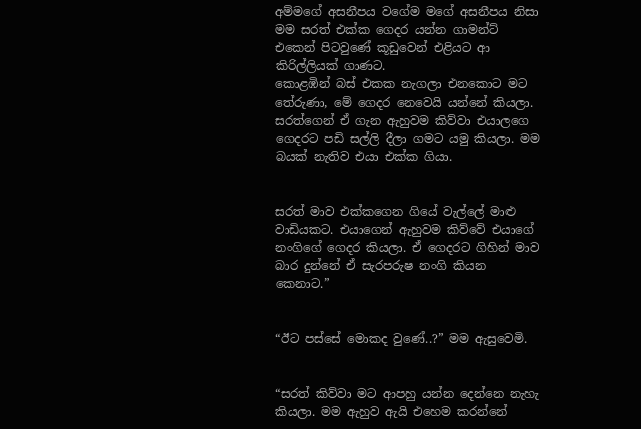අම්මගේ අසනීපය වගේම මගේ අසනීපය නිසා මම සරත් එක්ක ගෙදර යන්න ගාමන්ට් එකෙන් පිටවුණේ කූඩුවෙන් එළියට ආ කිරිල්ලියක් ගාණට.
කොළඹින් බස් එකක නැගලා එනකොට මට තේරුණා, මේ ගෙදර නෙවෙයි යන්නේ කියලා. සරත්ගෙන් ඒ ගැන ඇහුවම කිව්වා එයාලගෙ ගෙදරට පඩි සල්ලි දීලා ගමට යමු කියලා. මම බයක් නැතිව එයා එක්ක ගියා.


සරත් මාව එක්කගෙන ගියේ වැල්ලේ මාළු වාඩියකට. එයාගෙන් ඇහුවම කිව්වේ එයාගේ නංගිගේ ගෙදර කියලා. ඒ ගෙදරට ගිහින් මාව බාර දුන්නේ ඒ සැරපරුෂ නංගි කියන කෙනාට.”


“ඊට පස්සේ මොකද වුණේ..?” මම ඇසුවෙමි.


“සරත් කිව්වා මට ආපහු යන්න දෙන්නෙ නැහැ කියලා. මම ඇහුව ඇයි එහෙම කරන්නේ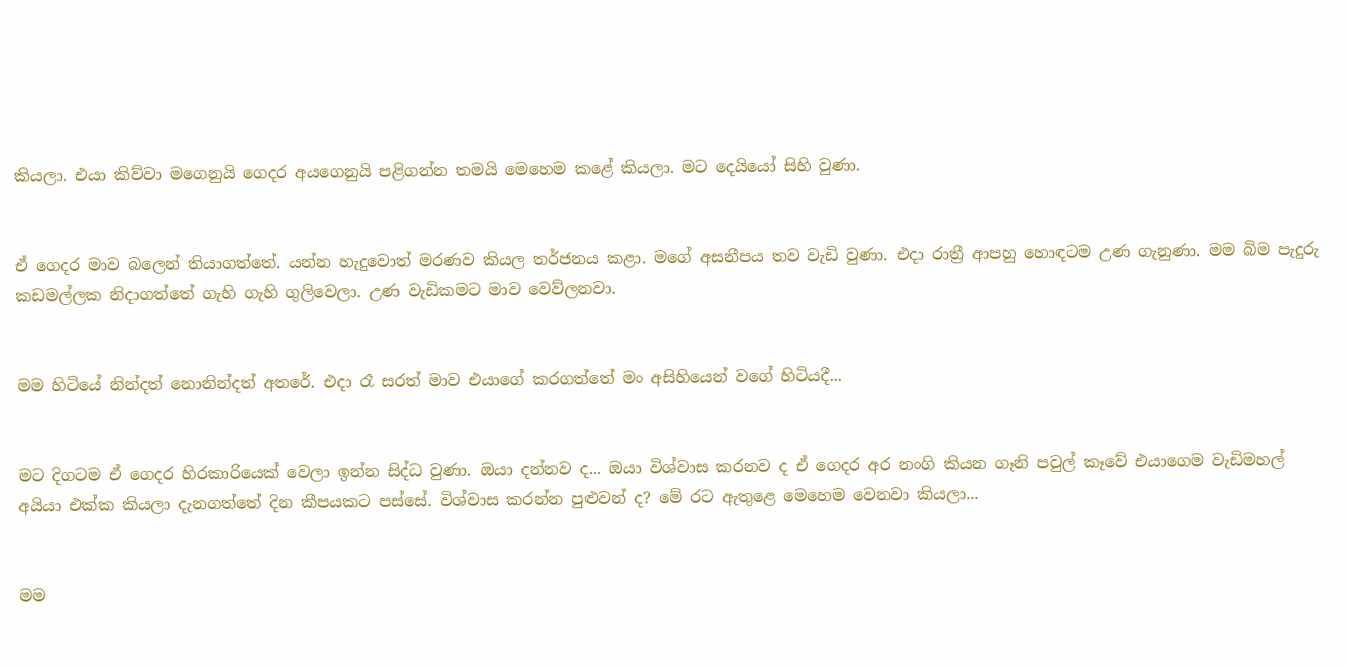කියලා. එයා කිව්වා මගෙනුයි ගෙදර අයගෙනුයි පළිගන්න තමයි මෙහෙම කළේ කියලා. මට දෙයියෝ සිහි වුණා.


ඒ ගෙදර මාව බලෙන් තියාගත්තේ. යන්න හැදුවොත් මරණව කියල තර්ජනය කළා. මගේ අසනීපය තව වැඩි වුණා. එදා රාත්‍රී ආපහු හොඳටම උණ ගැනුණා. මම බිම පැදුරු කඩමල්ලක නිදාගත්තේ ගැහි ගැහි ගුලිවෙලා. උණ වැඩිකමට මාව වෙව්ලනවා.


මම හිටියේ නින්දත් නොනින්දත් අතරේ. එදා රෑ සරත් මාව එයාගේ කරගත්තේ මං අසිහියෙන් වගේ හිටියදී...


මට දිගටම ඒ ගෙදර හිරකාරියෙක් වෙලා ඉන්න සිද්ධ වුණා. ඔයා දන්නව ද... ඔයා විශ්වාස කරනව ද ඒ ගෙදර අර නංගි කියන ගෑනි පවුල් කෑවේ එයාගෙම වැඩිමහල් අයියා එක්ක කියලා දැනගත්තේ දින කීපයකට පස්සේ. විශ්වාස කරන්න පුළුවන් ද? මේ රට ඇතුළෙ මෙහෙම වෙනවා කියලා...


මම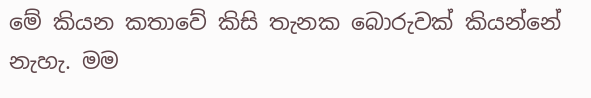මේ කියන කතාවේ කිසි තැනක බොරුවක් කියන්නේ නැහැ. මම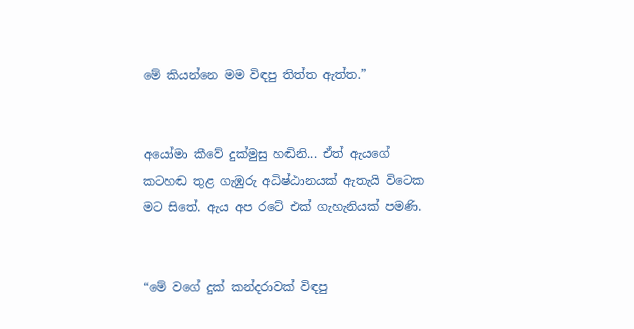මේ කියන්නෙ මම විඳපු තිත්ත ඇත්ත.”


අයෝමා කීවේ දුක්මුසු හඬිනි... ඒත් ඇයගේ කටහඬ තුළ ගැඹුරු අධිෂ්ඨානයක් ඇතැයි විටෙක මට සිතේ. ඇය අප රටේ එක් ගැහැනියක් පමණි.


“මේ වගේ දුක් කන්දරාවක් විඳපු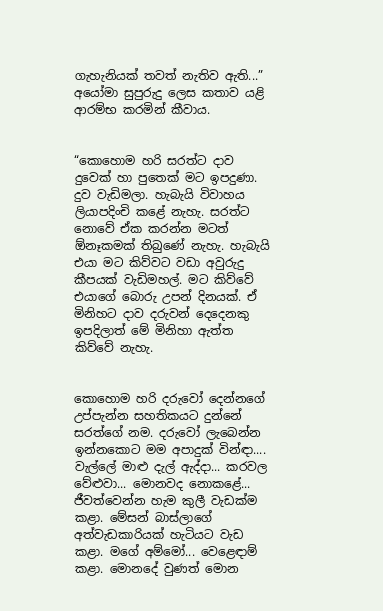ගැහැනියක් තවත් නැතිව ඇති...” අයෝමා සුපුරුදු ලෙස කතාව යළි ආරම්භ කරමින් කීවාය.


“කොහොම හරි සරත්ට දාව දුවෙක් හා පුතෙක් මට ඉපදුණා. දුව වැඩිමලා. හැබැයි විවාහය ලියාපදිංචි කළේ නැහැ. සරත්ට නොවේ ඒක කරන්න මටත් ඕනෑකමක් තිබුණේ නැහැ. හැබැයි එයා මට කිව්වට වඩා අවුරුදු කීපයක් වැඩිමහල්. මට කිව්වේ එයාගේ බොරු උපන් දිනයක්. ඒ මිනිහට දාව දරුවන් දෙදෙනකු ඉපදිලාත් මේ මිනිහා ඇත්ත කිව්වේ නැහැ.


කොහොම හරි දරුවෝ දෙන්නගේ උප්පැන්න සහතිකයට දුන්නේ සරත්ගේ නම. දරුවෝ ලැබෙන්න ඉන්නකොට මම අපාදුක් වින්ඳා.... වැල්ලේ මාළු දැල් ඇද්දා... කරවල වේළුවා... මොනවද නොකළේ... ජීවත්වෙන්න හැම කුලී වැඩක්ම කළා. මේසන් බාස්ලාගේ අත්වැඩකාරියක් හැටියට වැඩ කළා. මගේ අම්මෝ... වෙළෙඳාම් කළා. මොනදේ වුණත් මොන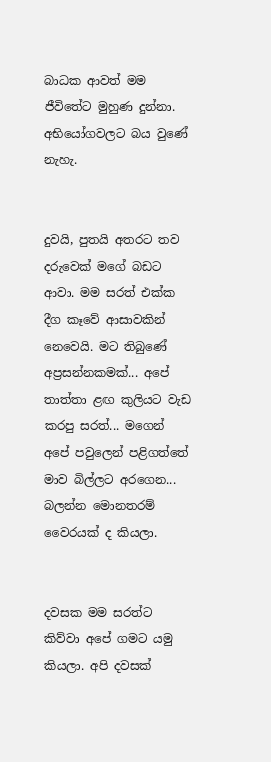බාධක ආවත් මම ජීවිතේට මුහුණ දුන්නා. අභියෝගවලට බය වුණේ නැහැ.


දුවයි, පුතයි අතරට තව දරුවෙක් මගේ බඩට ආවා. මම සරත් එක්ක දීග කෑවේ ආසාවකින් නෙවෙයි. මට තිබුණේ අප්‍රසන්නකමක්... අපේ තාත්තා ළඟ කුලියට වැඩ කරපු සරත්... මගෙන් අපේ පවුලෙන් පළිගත්තේ මාව බිල්ලට අරගෙන... බලන්න මොනතරම් වෛරයක් ද කියලා.


දවසක මම සරත්ට කිව්වා අපේ ගමට යමු කියලා. අපි දවසක්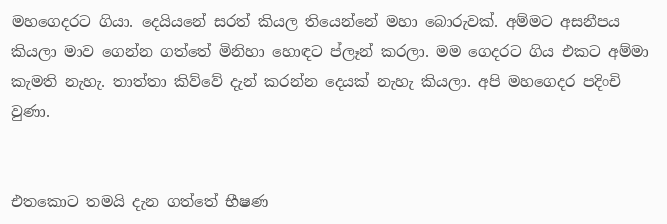මහගෙදරට ගියා. දෙයියනේ සරත් කියල තියෙන්නේ මහා බොරුවක්. අම්මට අසනීපය කියලා මාව ගෙන්න ගත්තේ මිනිහා හොඳට ප්ලෑන් කරලා. මම ගෙදරට ගිය එකට අම්මා කැමති නැහැ. තාත්තා කිව්වේ දැන් කරන්න දෙයක් නැහැ කියලා. අපි මහගෙදර පදිංචි වුණා.


එතකොට තමයි දැන ගත්තේ භීෂණ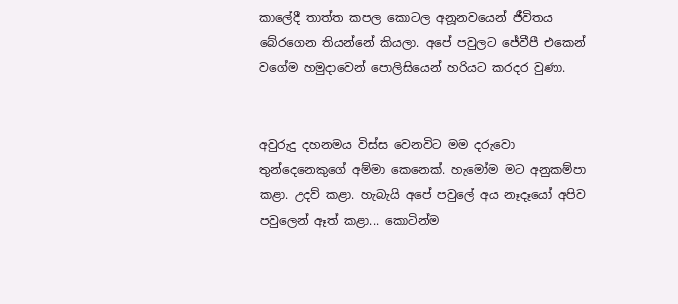කාලේදී තාත්ත කපල කොටල අනූනවයෙන් ජීවිතය බේරගෙන තියන්නේ කියලා. අපේ පවුලට ජේවීපී එකෙන් වගේම හමුදාවෙන් පොලිසියෙන් හරියට කරදර වුණා.


අවුරුදු දහනමය විස්ස වෙනවිට මම දරුවො තුන්දෙනෙකුගේ අම්මා කෙනෙක්. හැමෝම මට අනුකම්පා කළා. උදව් කළා. හැබැයි අපේ පවුලේ අය නෑදෑයෝ අපිව පවුලෙන් ඈත් කළා... කොටින්ම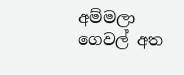අම්මලා ගෙවල් අත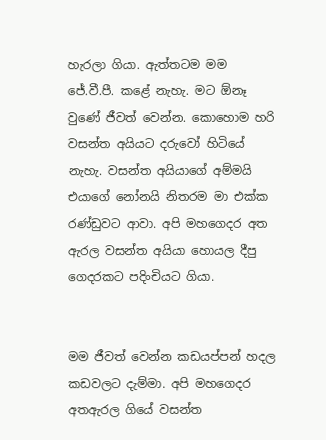හැරලා ගියා. ඇත්තටම මම ජේ.වී.පී. කළේ නැහැ. මට ඕනෑ වුණේ ජීවත් වෙන්න. කොහොම හරි වසන්ත අයියට දරුවෝ හිටියේ නැහැ. වසන්ත අයියාගේ අම්මයි එයාගේ නෝනයි නිතරම මා එක්ක රණ්ඩුවට ආවා. අපි මහගෙදර අත ඇරල වසන්ත අයියා හොයල දීපු ගෙදරකට පදිංචියට ගියා.


මම ජීවත් වෙන්න කඩයප්පන් හදල කඩවලට දැම්මා. අපි මහගෙදර අතඇරල ගියේ වසන්ත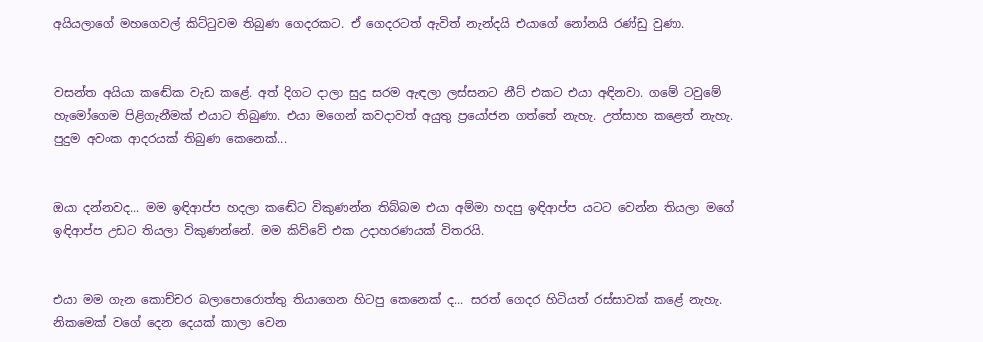අයියලාගේ මහගෙවල් කිට්ටුවම තිබුණ ගෙදරකට. ඒ ගෙදරටත් ඇවිත් නැන්දයි එයාගේ නෝනයි රණ්ඩු වුණා.


වසන්ත අයියා කඬේක වැඩ කළේ. අත් දිගට දාලා සුදු සරම ඇඳලා ලස්සනට නීට් එකට එයා අඳිනවා. ගමේ ටවුමේ හැමෝගෙම පිළිගැනීමක් එයාට තිබුණා. එයා මගෙන් කවදාවත් අයුතු ප්‍රයෝජන ගත්තේ නැහැ. උත්සාහ කළෙත් නැහැ. පුදුම අවංක ආදරයක් තිබුණ කෙනෙක්...


ඔයා දන්නවද... මම ඉඳිආප්ප හදලා කඬේට විකුණන්න තිබ්බම එයා අම්මා හදපු ඉඳිආප්ප යටට වෙන්න තියලා මගේ ඉඳිආප්ප උඩට තියලා විකුණන්නේ. මම කිව්වේ එක උදාහරණයක් විතරයි.


එයා මම ගැන කොච්චර බලාපොරොත්තු තියාගෙන හිටපු කෙනෙක් ද... සරත් ගෙදර හිටියත් රස්සාවක් කළේ නැහැ. නිකමෙක් වගේ දෙන දෙයක් කාලා වෙන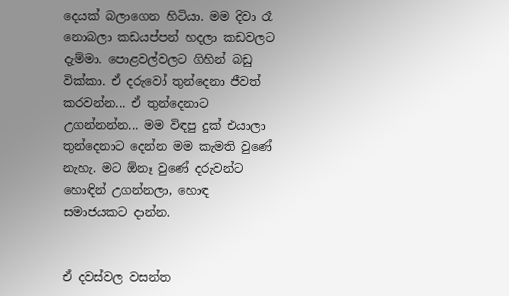දෙයක් බලාගෙන හිටියා. මම දිවා රෑ නොබලා කඩයප්පන් හදලා කඩවලට දැම්මා. පොළවල්වලට ගිහින් බඩු වික්කා. ඒ දරුවෝ තුන්දෙනා ජීවත් කරවන්න... ඒ තුන්දෙනාට උගන්නන්න... මම විඳපු දුක් එයාලා තුන්දෙනාට දෙන්න මම කැමති වුණේ නැහැ. මට ඕනෑ වුණේ දරුවන්ට හොඳින් උගන්නලා, හොඳ සමාජයකට දාන්න.


ඒ දවස්වල වසන්ත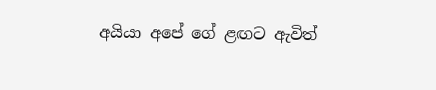අයියා අපේ ගේ ළඟට ඇවිත්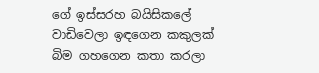ගේ ඉස්සරහ බයිසිකලේ වාඩිවෙලා ඉඳගෙන කකුලක් බිම ගහගෙන කතා කරලා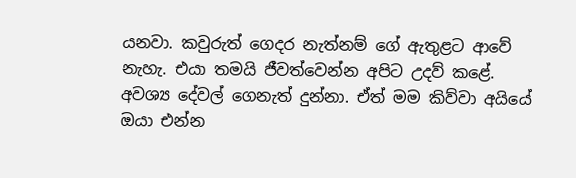යනවා. කවුරුත් ගෙදර නැත්නම් ගේ ඇතුළට ආවේ නැහැ. එයා තමයි ජීවත්වෙන්න අපිට උදව් කළේ. අවශ්‍ය දේවල් ගෙනැත් දුන්නා. ඒත් මම කිව්වා අයියේ ඔයා එන්න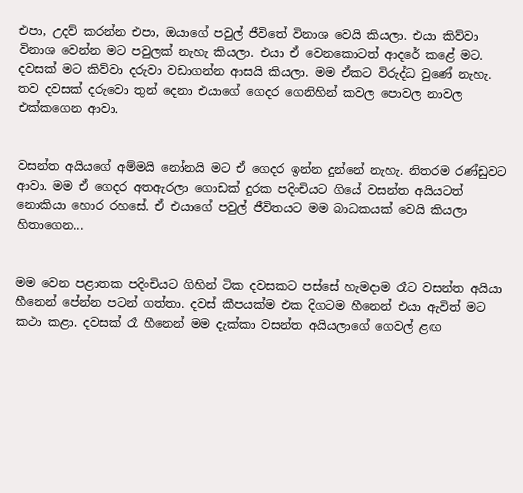එපා, උදව් කරන්න එපා, ඔයාගේ පවුල් ජීවිතේ විනාශ වෙයි කියලා. එයා කිව්වා විනාශ වෙන්න මට පවුලක් නැහැ කියලා. එයා ඒ වෙනකොටත් ආදරේ කළේ මට. දවසක් මට කිව්වා දරුවා වඩාගන්න ආසයි කියලා. මම ඒකට විරුද්ධ වුණේ නැහැ. තව දවසක් දරුවො තුන් දෙනා එයාගේ ගෙදර ගෙනිහින් කවල පොවල නාවල එක්කගෙන ආවා.


වසන්ත අයියගේ අම්මයි නෝනයි මට ඒ ගෙදර ඉන්න දුන්නේ නැහැ. නිතරම රණ්ඩුවට ආවා. මම ඒ ගෙදර අතඇරලා ගොඩක් දුරක පදිංචියට ගියේ වසන්ත අයියටත් නොකියා හොර රහසේ. ඒ එයාගේ පවුල් ජීවිතයට මම බාධකයක් වෙයි කියලා හිතාගෙන...


මම වෙන පළාතක පදිංචියට ගිහින් ටික දවසකට පස්සේ හැමදාම රෑට වසන්ත අයියා හීනෙන් පේන්න පටන් ගත්තා. දවස් කීපයක්ම එක දිගටම හීනෙන් එයා ඇවිත් මට කථා කළා. දවසක් රෑ හීනෙන් මම දැක්කා වසන්ත අයියලාගේ ගෙවල් ළඟ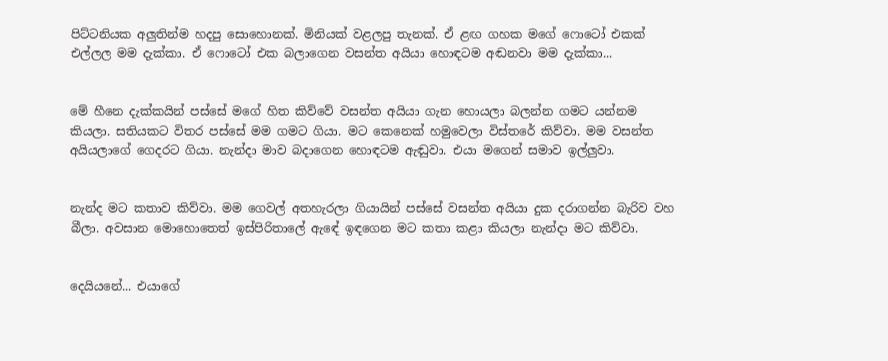පිට්ටනියක අලුතින්ම හදපු සොහොනක්. මිනියක් වළලපු තැනක්. ඒ ළඟ ගහක මගේ ෆොටෝ එකක් එල්ලල මම දැක්කා. ඒ ෆොටෝ එක බලාගෙන වසන්ත අයියා හොඳටම අඬනවා මම දැක්කා...


මේ හීනෙ දැක්කයින් පස්සේ මගේ හිත කිව්වේ වසන්ත අයියා ගැන හොයලා බලන්න ගමට යන්නම කියලා. සතියකට විතර පස්සේ මම ගමට ගියා. මට කෙනෙක් හමුවෙලා විස්තරේ කිව්වා. මම වසන්ත අයියලාගේ ගෙදරට ගියා. නැන්දා මාව බදාගෙන හොඳටම ඇඬුවා. එයා මගෙන් සමාව ඉල්ලුවා.


නැන්ද මට කතාව කිව්වා. මම ගෙවල් අතහැරලා ගියායින් පස්සේ වසන්ත අයියා දුක දරාගන්න බැරිව වහ බීලා. අවසාන මොහොතෙත් ඉස්පිරිතාලේ ඇඳේ ඉඳගෙන මට කතා කළා කියලා නැන්දා මට කිව්වා.


දෙයියනේ... එයාගේ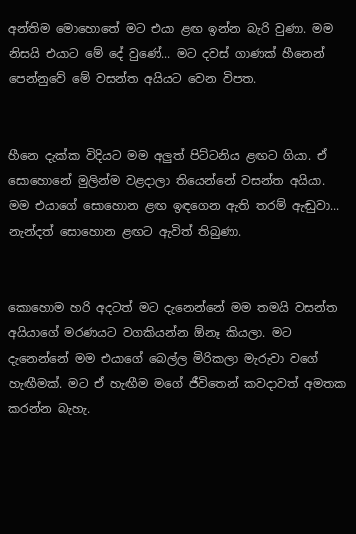අන්තිම මොහොතේ මට එයා ළඟ ඉන්න බැරි වුණා. මම නිසයි එයාට මේ දේ වුණේ... මට දවස් ගාණක් හීනෙන් පෙන්නුවේ මේ වසන්ත අයියට වෙන විපත.


හීනෙ දැක්ක විදියට මම අලුත් පිට්ටනිය ළඟට ගියා. ඒ සොහොනේ මුලින්ම වළදාලා තියෙන්නේ වසන්ත අයියා. මම එයාගේ සොහොන ළඟ ඉඳගෙන ඇති තරම් ඇඬුවා... නැන්දත් සොහොන ළඟට ඇවිත් තිබුණා.


කොහොම හරි අදටත් මට දැනෙන්නේ මම තමයි වසන්ත අයියාගේ මරණයට වගකියන්න ඕනෑ කියලා. මට දැනෙන්නේ මම එයාගේ බෙල්ල මිරිකලා මැරුවා වගේ හැඟීමක්. මට ඒ හැඟීම මගේ ජීවිතෙන් කවදාවත් අමතක කරන්න බැහැ.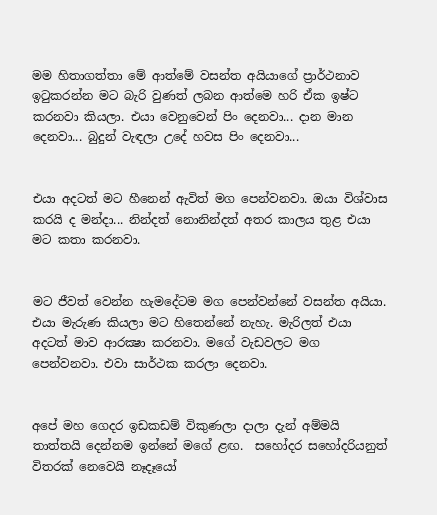මම හිතාගත්තා මේ ආත්මේ වසන්ත අයියාගේ ප්‍රාර්ථනාව ඉටුකරන්න මට බැරි වුණත් ලබන ආත්මෙ හරි ඒක ඉෂ්ට කරනවා කියලා. එයා වෙනුවෙන් පිං දෙනවා... දාන මාන දෙනවා... බුදුන් වැඳලා උදේ හවස පිං දෙනවා...


එයා අදටත් මට හීනෙන් ඇවිත් මග පෙන්වනවා. ඔයා විශ්වාස කරයි ද මන්දා... නින්දත් නොනින්දත් අතර කාලය තුළ එයා මට කතා කරනවා.


මට ජීවත් වෙන්න හැමදේටම මග පෙන්වන්නේ වසන්ත අයියා. එයා මැරුණ කියලා මට හිතෙන්නේ නැහැ. මැරිලත් එයා අදටත් මාව ආරක්‍ෂා කරනවා. මගේ වැඩවලට මග පෙන්වනවා. එවා සාර්ථක කරලා දෙනවා.


අපේ මහ ගෙදර ඉඩකඩම් විකුණලා දාලා දැන් අම්මයි තාත්තයි දෙන්නම ඉන්නේ මගේ ළඟ.  සහෝදර සහෝදරියනුත් විතරක් නෙවෙයි නෑදෑයෝ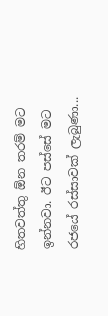හිතවත්තු ඕන තරම් මට ඉන්නවා. ඊට පස්සේ මට රජයේ රස්සාවක් ලැබුණා...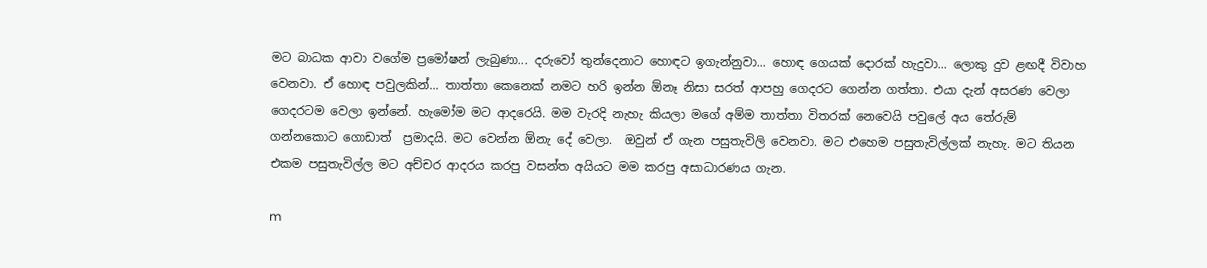මට බාධක ආවා වගේම ප්‍රමෝෂන් ලැබුණා... දරුවෝ තුන්දෙනාට හොඳට ඉගැන්නුවා... හොඳ ගෙයක් දොරක් හැදුවා... ලොකු දුව ළඟදී විවාහ වෙනවා. ඒ හොඳ පවුලකින්... තාත්තා කෙනෙක් නමට හරි ඉන්න ඕනෑ නිසා සරත් ආපහු ගෙදරට ගෙන්න ගත්තා. එයා දැන් අසරණ වෙලා ගෙදරටම වෙලා ඉන්නේ. හැමෝම මට ආදරෙයි. මම වැරදි නැහැ කියලා මගේ අම්ම තාත්තා විතරක් නෙවෙයි පවුලේ අය තේරුම් ගන්නකොට ගොඩාත්  ප්‍රමාදයි. මට වෙන්න ඕනැ දේ වෙලා.  ඔවුන් ඒ ගැන පසුතැවිලි වෙනවා. මට එහෙම පසුතැවිල්ලක් නැහැ. මට තියන එකම පසුතැවිල්ල මට අච්චර ආදරය කරපු වසන්ත අයියට මම කරපු අසාධාරණය ගැන.

m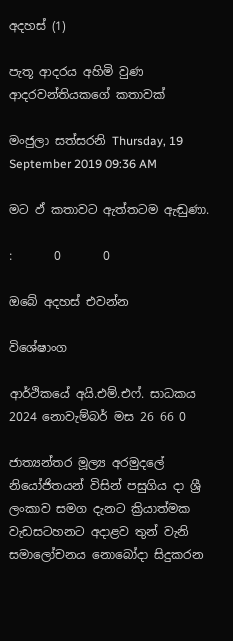අදහස් (1)

පැතූ ආදරය අහිමි වුණ ආදරවන්තියකගේ කතාවක්

මංජුලා සත්සරනි Thursday, 19 September 2019 09:36 AM

මට ඵ් කතාවට ඇත්තටම ඇඬුණා.

:       0       0

ඔබේ අදහස් එවන්න

විශේෂාංග

ආර්ථිකයේ අයි.එම්.එෆ්. සාධකය
2024 නොවැම්බර් මස 26 66 0

ජාත්‍යන්තර මූල්‍ය අරමුදලේ නියෝජිතයන් විසින් පසුගිය දා ශ්‍රී ලංකාව සමග දැනට ක්‍රියාත්මක වැඩසටහනට අදාළව තුන් වැනි සමාලෝචනය නොබෝදා සිදුකරන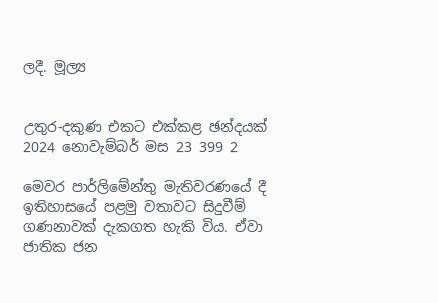ලදී. මූල්‍ය


උතුර-දකුණ එකට එක්කළ ඡන්දයක්
2024 නොවැම්බර් මස 23 399 2

මෙවර පාර්ලිමේන්තු මැතිවරණයේ දී ඉතිහාසයේ පළමු වතාවට සිදුවීම් ගණනාවක් දැකගත හැකි විය. ඒවා ජාතික ජන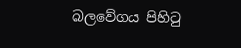බලවේගය පිහිටු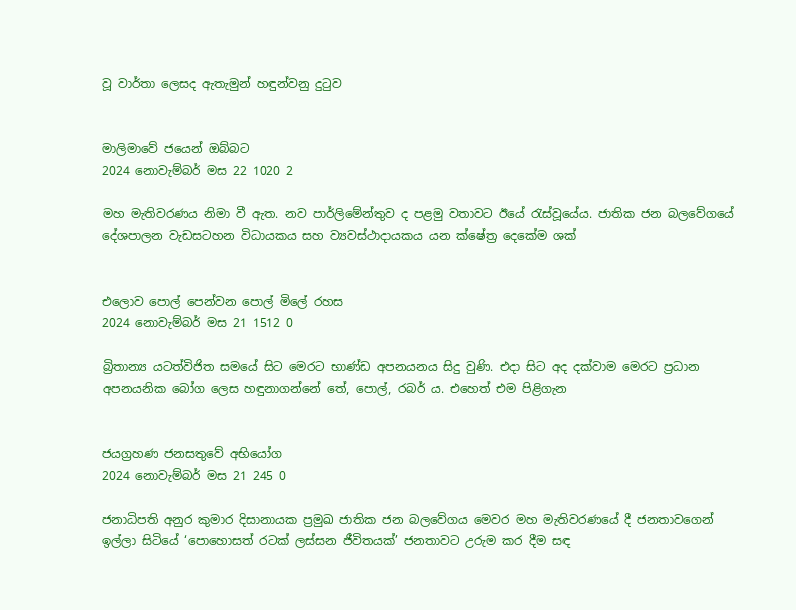වූ වාර්තා ලෙසද ඇතැමුන් හඳුන්වනු දුටුව


මාලිමාවේ ජයෙන් ඔබ්බට
2024 නොවැම්බර් මස 22 1020 2

මහ මැතිවරණය නිමා වී ඇත. නව පාර්ලිමේන්තුව ද පළමු වතාවට ඊයේ රැස්වූයේය. ජාතික ජන බලවේගයේ දේශපාලන වැඩසටහන විධායකය සහ ව්‍යවස්ථාදායකය යන ක්ෂේත්‍ර දෙකේම ශක්


එලොව පොල් පෙන්වන පොල් මිලේ රහස
2024 නොවැම්බර් මස 21 1512 0

බ්‍රිතාන්‍ය යටත්විජිත සමයේ සිට මෙරට භාණ්ඩ අපනයනය සිදු වුණි. එදා සිට අද දක්වාම මෙරට ප්‍රධාන අපනයනික බෝග ලෙස හඳුනාගන්නේ තේ, පොල්, රබර් ය. එහෙත් එම පිළිගැන


ජයග්‍රහණ ජනසතුවේ අභියෝග
2024 නොවැම්බර් මස 21 245 0

ජනාධිපති අනුර කුමාර දිසානායක ප්‍රමුඛ ජාතික ජන බලවේගය මෙවර මහ මැතිවරණයේ දී ජනතාවගෙන් ඉල්ලා සිටියේ ‘පොහොසත් රටක් ලස්සන ජීවිතයක්’ ජනතාවට උරුම කර දීම සඳ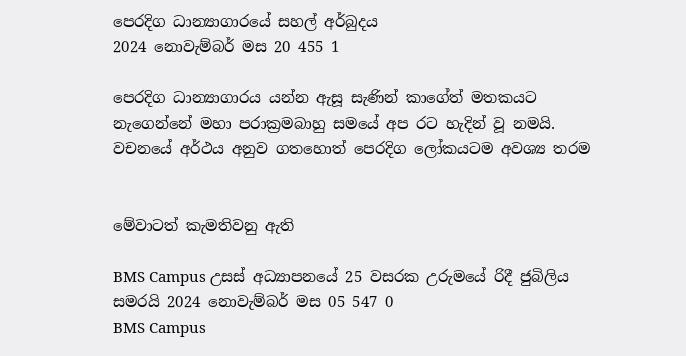පෙරදිග ධාන්‍යාගාරයේ සහල් අර්බුදය
2024 නොවැම්බර් මස 20 455 1

පෙරදිග ධාන්‍යාගාරය යන්න ඇසූ සැණින් කාගේත් මතකයට නැගෙන්නේ මහා පරාක්‍රමබාහු සමයේ අප රට හැදින් වූ නමයි. වචනයේ අර්ථය අනුව ගතහොත් පෙරදිග ලෝකයටම අවශ්‍ය තරම


මේවාටත් කැමතිවනු ඇති

BMS Campus උසස් අධ්‍යාපනයේ 25 වසරක උරුමයේ රිදී ජුබිලිය සමරයි 2024 නොවැම්බර් මස 05 547 0
BMS Campus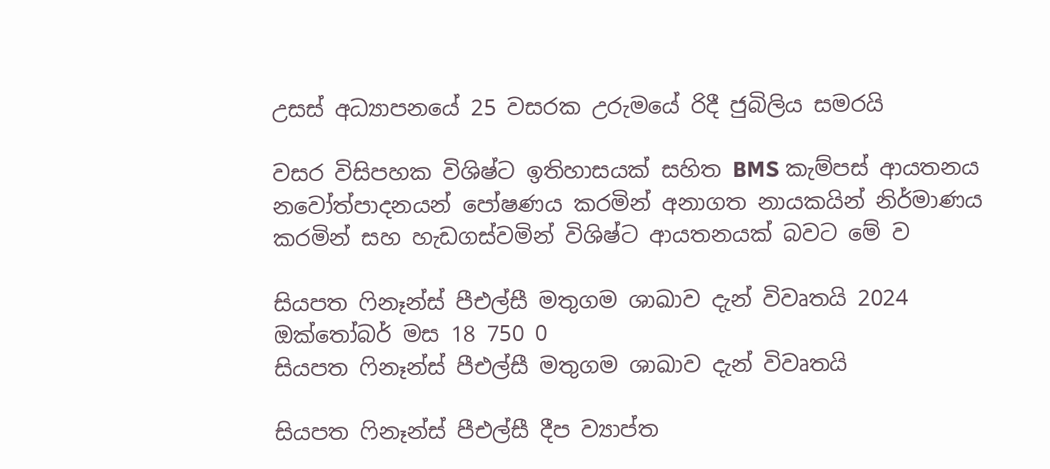උසස් අධ්‍යාපනයේ 25 වසරක උරුමයේ රිදී ජුබිලිය සමරයි

වසර විසිපහක විශිෂ්ට ඉතිහාසයක් සහිත BMS කැම්පස් ආයතනය නවෝත්පාදනයන් පෝෂණය කරමින් අනාගත නායකයින් නිර්මාණය කරමින් සහ හැඩගස්වමින් විශිෂ්ට ආයතනයක් බවට මේ ව

සියපත ෆිනෑන්ස් පීඑල්සී මතුගම ශාඛාව දැන් විවෘතයි 2024 ඔක්තෝබර් මස 18 750 0
සියපත ෆිනෑන්ස් පීඑල්සී මතුගම ශාඛාව දැන් විවෘතයි

සියපත ෆිනෑන්ස් පීඑල්සී දීප ව්‍යාප්ත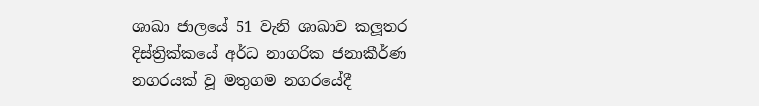ශාඛා ජාලයේ 51 වැනි ශාඛාව කලූතර දිස්ත්‍රික්කයේ අර්ධ නාගරික ජනාකීර්ණ නගරයක් වූ මතුගම නගරයේදී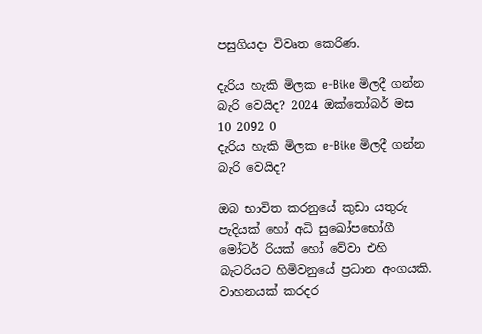පසුගියදා විවෘත කෙරිණ.

දැරිය හැකි මිලක e-Bike මිලදී ගන්න බැරි වෙයිද? 2024 ඔක්තෝබර් මස 10 2092 0
දැරිය හැකි මිලක e-Bike මිලදී ගන්න බැරි වෙයිද?

ඔබ භාවිත කරනුයේ කුඩා යතුරු පැදියක් හෝ අධි සුඛෝපභෝගී මෝටර් රියක් හෝ වේවා එහි බැටරියට හිමිවනුයේ ප්‍රධාන අංගයකි. වාහනයක් කරදර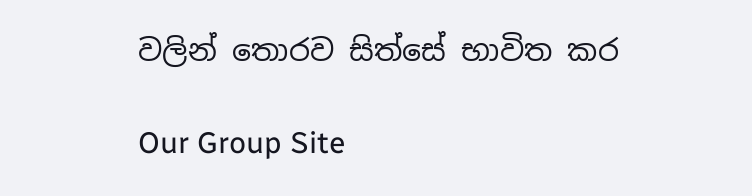වලින් තොරව සිත්සේ භාවිත කර

Our Group Site